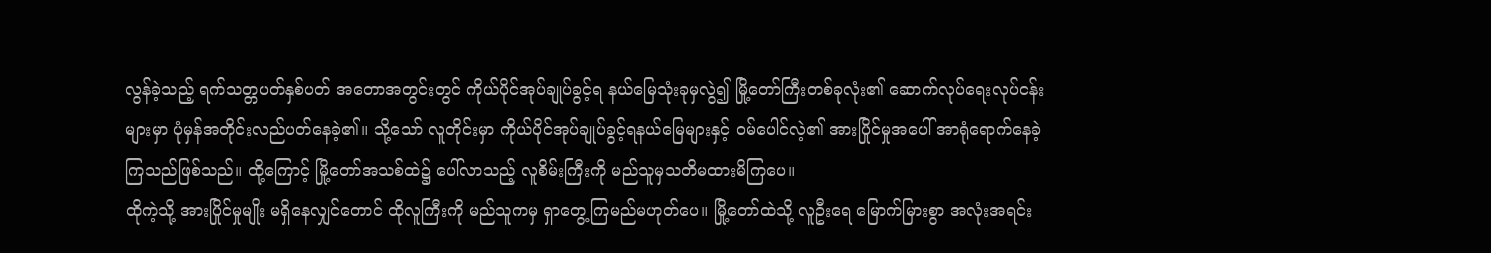လွန်ခဲ့သည့် ရက်သတ္တပတ်နှစ်ပတ် အတောအတွင်းတွင် ကိုယ်ပိုင်အုပ်ချုပ်ခွင့်ရ နယ်မြေသုံးခုမှလွဲ၍ မြို့တော်ကြီးတစ်ခုလုံး၏ ဆောက်လုပ်ရေးလုပ်ငန်းများမှာ ပုံမှန်အတိုင်းလည်ပတ်နေခဲ့၏။ သို့သော် လူတိုင်းမှာ ကိုယ်ပိုင်အုပ်ချုပ်ခွင့်ရနယ်မြေများနှင့် ဝမ်ပေါင်လဲ့၏ အားပြိုင်မှုအပေါ် အာရုံရောက်နေခဲ့ကြသည်ဖြစ်သည်။ ထို့ကြောင့် မြို့တော်အသစ်ထဲ၌ ပေါ်လာသည့် လူစိမ်းကြီးကို မည်သူမှသတိမထားမိကြပေ။
ထိုကဲ့သို့ အားပြိုင်မှုမျိုး မရှိနေလျှင်တောင် ထိုလူကြီးကို မည်သူကမှ ရှာတွေ့ကြမည်မဟုတ်ပေ။ မြို့တော်ထဲသို့ လူဦးရေ မြောက်မြားစွာ အလုံးအရင်း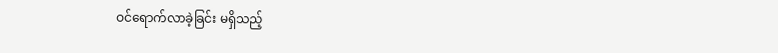ဝင်ရောက်လာခဲ့ခြင်း မရှိသည့်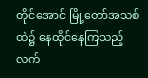တိုင်အောင် မြို့တော်အသစ်ထဲ၌ နေထိုင်နေကြသည့် လက်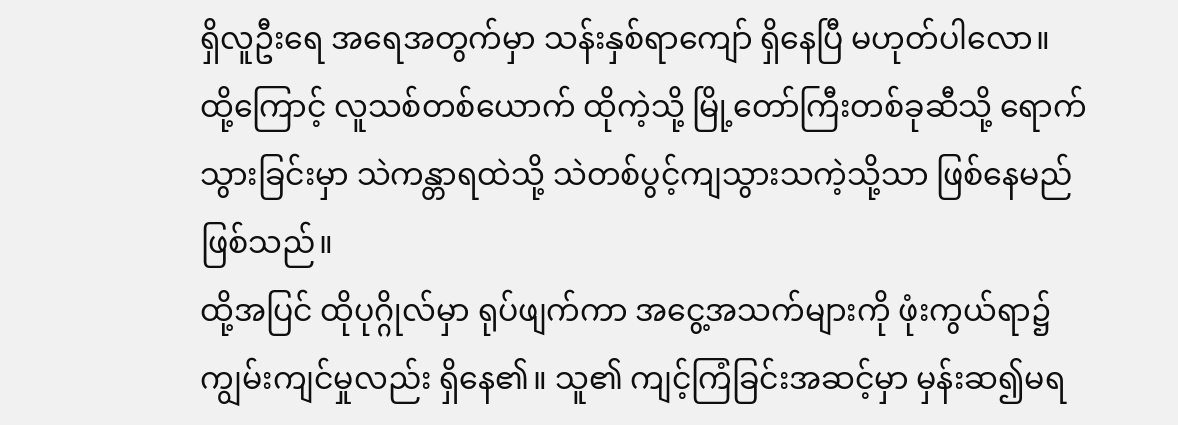ရှိလူဦးရေ အရေအတွက်မှာ သန်းနှစ်ရာကျော် ရှိနေပြီ မဟုတ်ပါလော။
ထို့ကြောင့် လူသစ်တစ်ယောက် ထိုကဲ့သို့ မြို့တော်ကြီးတစ်ခုဆီသို့ ရောက်သွားခြင်းမှာ သဲကန္တာရထဲသို့ သဲတစ်ပွင့်ကျသွားသကဲ့သို့သာ ဖြစ်နေမည်ဖြစ်သည်။
ထို့အပြင် ထိုပုဂ္ဂိုလ်မှာ ရုပ်ဖျက်ကာ အငွေ့အသက်များကို ဖုံးကွယ်ရာ၌ ကျွမ်းကျင်မှုလည်း ရှိနေ၏။ သူ၏ ကျင့်ကြံခြင်းအဆင့်မှာ မှန်းဆ၍မရ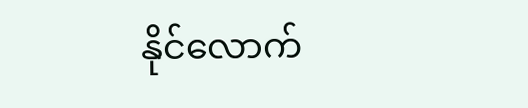နိုင်လောက်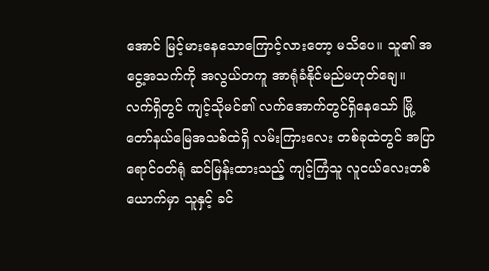အောင် မြင့်မားနေသောကြောင့်လားတော့ မသိပေ။ သူ၏ အငွေ့အသက်ကို အလွယ်တကူ အာရုံခံနိုင်မည်မဟုတ်ချေ။
လက်ရှိတွင် ကျင့်သိုမင်၏ လက်အောက်တွင်ရှိနေသော် မြို့တော်နယ်မြေအသစ်ထဲရှိ လမ်းကြားလေး တစ်ခုထဲတွင် အပြာရောင်ဝတ်ရုံ ဆင်မြန်းထားသည့် ကျင့်ကြံသူ လူငယ်လေးတစ်ယောက်မှာ သူနှင့် ခင်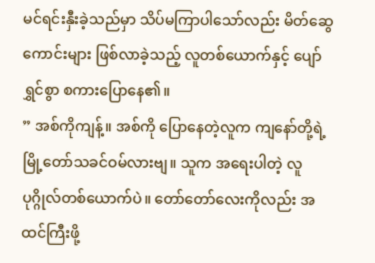မင်ရင်းနှီးခဲ့သည်မှာ သိပ်မကြာပါသော်လည်း မိတ်ဆွေကောင်းများ ဖြစ်လာခဲ့သည့် လူတစ်ယောက်နှင့် ပျော်ရွှင်စွာ စကားပြောနေ၏။
” အစ်ကိုကျန့်။ အစ်ကို ပြောနေတဲ့လူက ကျနော်တို့ရဲ့ မြို့တော်သခင်ဝမ်လားဗျ။ သူက အရေးပါတဲ့ လူပုဂ္ဂိုလ်တစ်ယောက်ပဲ။ တော်တော်လေးကိုလည်း အထင်ကြီးဖို့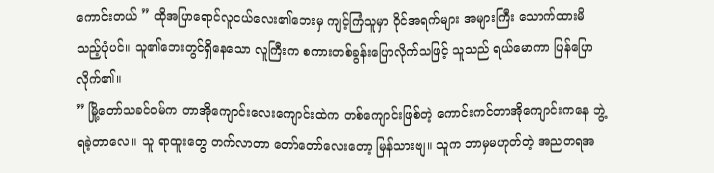ကောင်းတယ် ” ထိုအပြာရောင်လူငယ်လေး၏ဘေးမှ ကျင့်ကြံသူမှာ ဝိုင်အရက်များ အများကြီး သောက်ထားမိသည့်ပုံပင်။ သူ၏ဘေးတွင်ရှိနေသော လူကြီးက စကားတစ်ခွန်းပြောလိုက်သဖြင့် သူသည် ရယ်မောကာ ပြန်ပြောလိုက်၏။
” မြို့တော်သခင်ဝမ်က တာအိုကျောင်းလေးကျောင်းထဲက တစ်ကျောင်းဖြစ်တဲ့ ကောင်းကင်တာအိုကျောင်းကနေ ဘွဲ့ရခဲ့တာလေ။ သူ ရာထူးတွေ တက်လာတာ တော်တော်လေးတော့ မြန်သားဗျ။ သူက ဘာမှမဟုတ်တဲ့ အညတရအ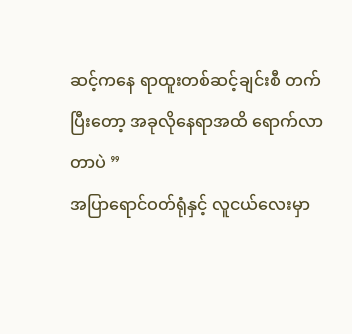ဆင့်ကနေ ရာထူးတစ်ဆင့်ချင်းစီ တက်ပြီးတော့ အခုလိုနေရာအထိ ရောက်လာတာပဲ ”
အပြာရောင်ဝတ်ရုံနှင့် လူငယ်လေးမှာ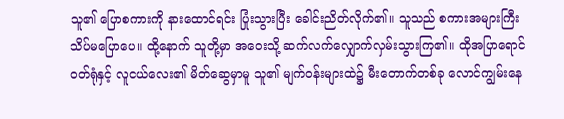သူ၏ ပြောစကားကို နားထောင်ရင်း ပြုံးသွားပြီး ခေါင်းညိတ်လိုက်၏။ သူသည် စကားအများကြီး သိပ်မပြောပေ။ ထို့နောက် သူတို့မှာ အဝေးသို့ ဆက်လက်လျှောက်လှမ်းသွားကြ၏။ ထိုအပြာရောင်ဝတ်ရုံနှင့် လူငယ်လေး၏ မိတ်ဆွေမှာမူ သူ၏ မျက်ဝန်းများထဲ၌ မီးတောက်တစ်ခု လောင်ကျွမ်းနေ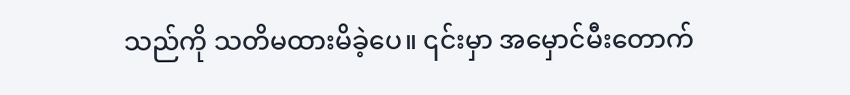သည်ကို သတိမထားမိခဲ့ပေ။ ၎င်းမှာ အမှောင်မီးတောက်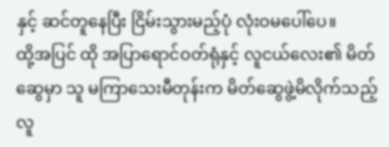နှင့် ဆင်တူနေပြီး ငြိမ်းသွားမည့်ပုံ လုံးဝမပေါ်ပေ။
ထို့အပြင် ထို အပြာရောင်ဝတ်ရုံနှင့် လူငယ်လေး၏ မိတ်ဆွေမှာ သူ မကြာသေးမီတုန်းက မိတ်ဆွေဖွဲ့မိလိုက်သည့် လူ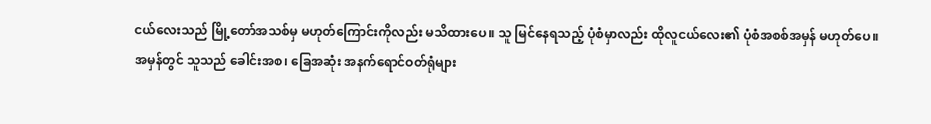ငယ်လေးသည် မြို့တော်အသစ်မှ မဟုတ်ကြောင်းကိုလည်း မသိထားပေ။ သူ မြင်နေရသည့် ပုံစံမှာလည်း ထိုလူငယ်လေး၏ ပုံစံအစစ်အမှန် မဟုတ်ပေ။
အမှန်တွင် သူသည် ခေါင်းအစ၊ ခြေအဆုံး အနက်ရောင်ဝတ်ရုံများ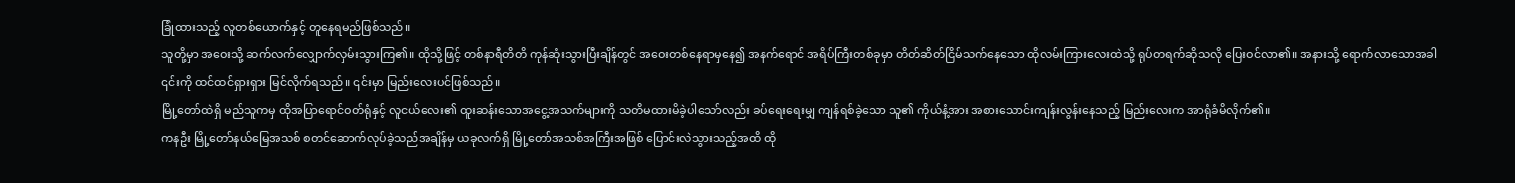ခြုံထားသည့် လူတစ်ယောက်နှင့် တူနေရမည်ဖြစ်သည်။
သူတို့မှာ အဝေးသို့ ဆက်လက်လျှောက်လှမ်းသွားကြ၏။ ထိုသို့ဖြင့် တစ်နာရီတိတိ ကုန်ဆုံးသွားပြီးချိန်တွင် အဝေးတစ်နေရာမှနေ၍ အနက်ရောင် အရိပ်ကြီးတစ်ခုမှာ တိတ်ဆိတ်ငြိမ်သက်နေသော ထိုလမ်းကြားလေးထဲသို့ ရုပ်တရက်ဆိုသလို ပြေးဝင်လာ၏။ အနားသို့ ရောက်လာသောအခါ ၎င်းကို ထင်ထင်ရှားရှား မြင်လိုက်ရသည်။ ၎င်းမှာ မြည်းလေးပင်ဖြစ်သည်။
မြို့တော်ထဲရှိ မည်သူကမှ ထိုအပြာရောင်ဝတ်ရုံနှင့် လူငယ်လေး၏ ထူးဆန်းသောအငွေ့အသက်များကို သတိမထားမိခဲ့ပါသော်လည်း ခပ်ရေးရေးမျှ ကျန်ရစ်ခဲ့သော သူ၏ ကိုယ်နံ့အား အစားသောင်းကျန်းလွန်းနေသည့် မြည်းလေးက အာရုံခံမိလိုက်၏။
ကနဦး မြို့တော်နယ်မြေအသစ် စတင်ဆောက်လုပ်ခဲ့သည်အချိန်မှ ယခုလက်ရှိ မြို့တော်အသစ်အကြီးအဖြစ် ပြောင်းလဲသွားသည့်အထိ ထို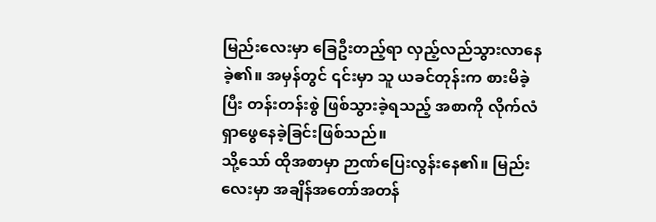မြည်းလေးမှာ ခြေဦးတည့်ရာ လှည့်လည်သွားလာနေခဲ့၏။ အမှန်တွင် ၎င်းမှာ သူ ယခင်တုန်းက စားမိခဲ့ပြီး တန်းတန်းစွဲ ဖြစ်သွားခဲ့ရသည့် အစာကို လိုက်လံရှာဖွေနေခဲ့ခြင်းဖြစ်သည်။
သို့သော် ထိုအစာမှာ ဉာဏ်ပြေးလွန်းနေ၏။ မြည်းလေးမှာ အချိန်အတော်အတန်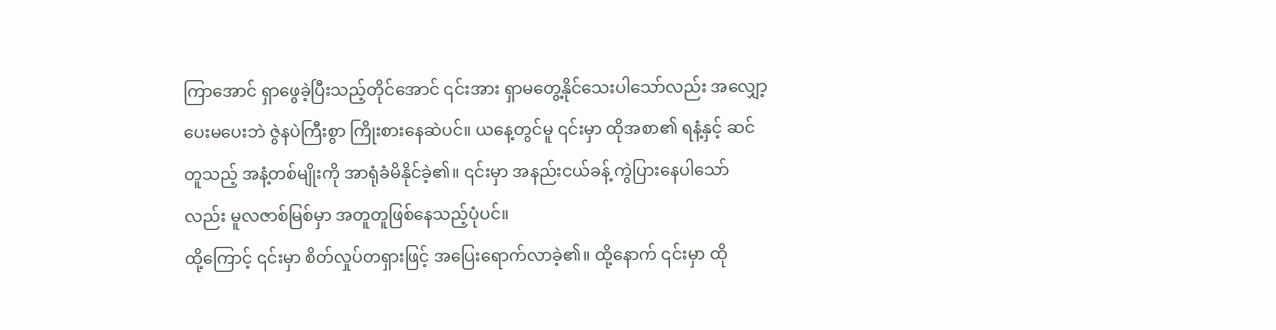ကြာအောင် ရှာဖွေခဲ့ပြီးသည့်တိုင်အောင် ၎င်းအား ရှာမတွေ့နိုင်သေးပါသော်လည်း အလျှော့ပေးမပေးဘဲ ဇွဲနပဲကြီးစွာ ကြိုးစားနေဆဲပင်။ ယနေ့တွင်မူ ၎င်းမှာ ထိုအစာ၏ ရနံ့နှင့် ဆင်တူသည့် အနံ့တစ်မျိုးကို အာရုံခံမိနိုင်ခဲ့၏။ ၎င်းမှာ အနည်းငယ်ခန့် ကွဲပြားနေပါသော်လည်း မူလဇာစ်မြစ်မှာ အတူတူဖြစ်နေသည့်ပုံပင်။
ထို့ကြောင့် ၎င်းမှာ စိတ်လှုပ်တရှားဖြင့် အပြေးရောက်လာခဲ့၏။ ထို့နောက် ၎င်းမှာ ထို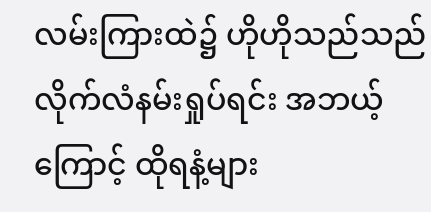လမ်းကြားထဲ၌ ဟိုဟိုသည်သည် လိုက်လံနမ်းရှုပ်ရင်း အဘယ့်ကြောင့် ထိုရနံ့များ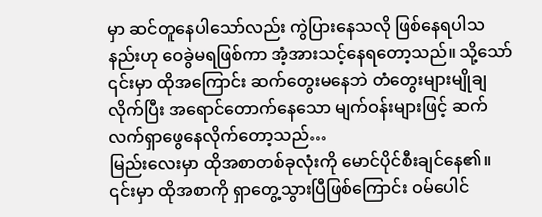မှာ ဆင်တူနေပါသော်လည်း ကွဲပြားနေသလို ဖြစ်နေရပါသနည်းဟု ဝေခွဲမရဖြစ်ကာ အံ့အားသင့်နေရတော့သည်။ သို့သော် ၎င်းမှာ ထိုအကြောင်း ဆက်တွေးမနေဘဲ တံတွေးများမျိုချလိုက်ပြီး အရောင်တောက်နေသော မျက်ဝန်းများဖြင့် ဆက်လက်ရှာဖွေနေလိုက်တော့သည်…
မြည်းလေးမှာ ထိုအစာတစ်ခုလုံးကို မောင်ပိုင်စီးချင်နေ၏။ ၎င်းမှာ ထိုအစာကို ရှာတွေ့သွားပြီဖြစ်ကြောင်း ဝမ်ပေါင်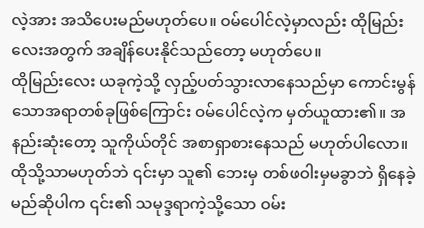လဲ့အား အသိပေးမည်မဟုတ်ပေ။ ဝမ်ပေါင်လဲ့မှာလည်း ထိုမြည်းလေးအတွက် အချိန်ပေးနိုင်သည်တော့ မဟုတ်ပေ။
ထိုမြည်းလေး ယခုကဲ့သို့ လှည့်ပတ်သွားလာနေသည်မှာ ကောင်းမွန်သောအရာတစ်ခုဖြစ်ကြောင်း ဝမ်ပေါင်လဲ့က မှတ်ယူထား၏။ အနည်းဆုံးတော့ သူကိုယ်တိုင် အစာရှာစားနေသည် မဟုတ်ပါလော။ ထိုသို့သာမဟုတ်ဘဲ ၎င်းမှာ သူ၏ ဘေးမှ တစ်ဖဝါးမှမခွာဘဲ ရှိနေခဲ့မည်ဆိုပါက ၎င်း၏ သမုဒ္ဒရာကဲ့သို့သော ဝမ်း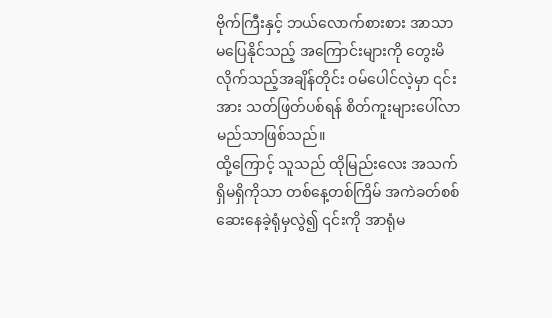ဗိုက်ကြီးနှင့် ဘယ်လောက်စားစား အာသာမပြေနိုင်သည့် အကြောင်းများကို တွေးမိလိုက်သည့်အချိန်တိုင်း ဝမ်ပေါင်လဲ့မှာ ၎င်းအား သတ်ဖြတ်ပစ်ရန် စိတ်ကူးများပေါ်လာမည်သာဖြစ်သည်။
ထို့ကြောင့် သူသည် ထိုမြည်းလေး အသက်ရှိမရှိကိုသာ တစ်နေ့တစ်ကြိမ် အကဲခတ်စစ်ဆေးနေခဲ့ရုံမှလွဲ၍ ၎င်းကို အာရုံမ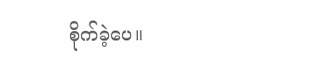စိုက်ခဲ့ပေ။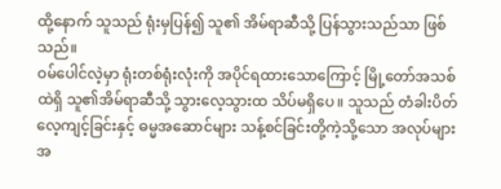ထို့နောက် သူသည် ရုံးမှပြန်၍ သူ၏ အိမ်ရာဆီသို့ ပြန်သွားသည်သာ ဖြစ်သည်။
ဝမ်ပေါင်လဲ့မှာ ရုံးတစ်ရုံးလုံးကို အပိုင်ရထားသောကြောင့် မြို့တော်အသစ်ထဲရှိ သူ၏အိမ်ရာဆီသို့ သွားလေ့သွားထ သိပ်မရှိပေ။ သူသည် တံခါးပိတ်လေ့ကျင့်ခြင်းနှင့် ဓမ္မအဆောင်များ သန့်စင်ခြင်းတို့ကဲ့သို့သော အလုပ်များအ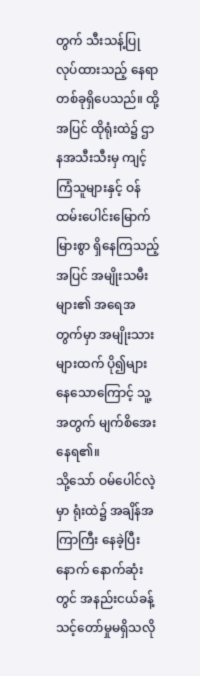တွက် သီးသန့်ပြုလုပ်ထားသည့် နေရာတစ်ခုရှိပေသည်။ ထို့အပြင် ထိုရုံးထဲ၌ ဌာနအသီးသီးမှ ကျင့်ကြံသူများနှင့် ဝန်ထမ်းပေါင်းမြောက်မြားစွာ ရှိနေကြသည့်အပြင် အမျိုးသမီးများ၏ အရေအတွက်မှာ အမျိုးသားများထက် ပို၍များနေသောကြောင့် သူ့အတွက် မျက်စိအေးနေရ၏။
သို့သော် ဝမ်ပေါင်လဲ့မှာ ရုံးထဲ၌ အချိန်အကြာကြီး နေခဲ့ပြီးနောက် နောက်ဆုံးတွင် အနည်းငယ်ခန့် သင့်တော်မှုမရှိသလို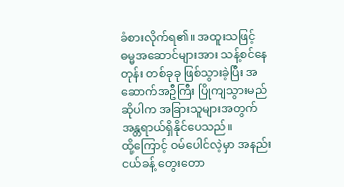ခံစားလိုက်ရ၏။ အထူးသဖြင့် ဓမ္မအဆောင်များအား သန့်စင်နေတုန်း တစ်ခုခု ဖြစ်သွားခဲ့ပြီး အဆောက်အဦကြီး ပြိုကျသွားမည်ဆိုပါက အခြားသူများအတွက် အန္တရာယ်ရှိနိုင်ပေသည်။
ထို့ကြောင့် ဝမ်ပေါင်လဲ့မှာ အနည်းငယ်ခန့် တွေးတော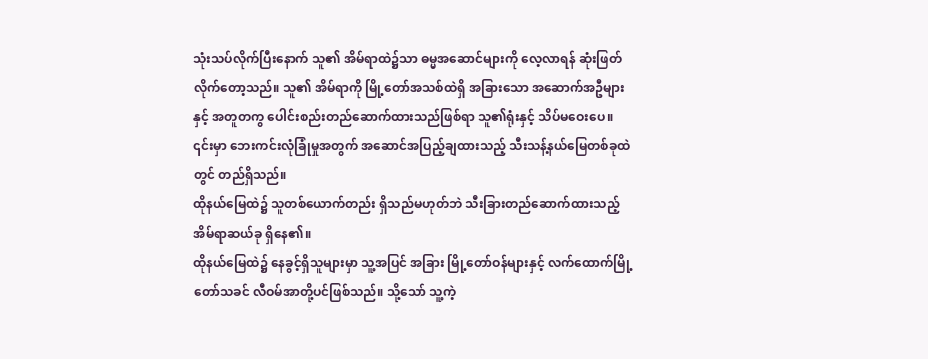သုံးသပ်လိုက်ပြီးနောက် သူ၏ အိမ်ရာထဲ၌သာ ဓမ္မအဆောင်များကို လေ့လာရန် ဆုံးဖြတ်လိုက်တော့သည်။ သူ၏ အိမ်ရာကို မြို့တော်အသစ်ထဲရှိ အခြားသော အဆောက်အဦများနှင့် အတူတကွ ပေါင်းစည်းတည်ဆောက်ထားသည်ဖြစ်ရာ သူ၏ရုံးနှင့် သိပ်မဝေးပေ။ ၎င်းမှာ ဘေးကင်းလုံခြုံမှုအတွက် အဆောင်အပြည့်ချထားသည့် သီးသန့်နယ်မြေတစ်ခုထဲတွင် တည်ရှိသည်။
ထိုနယ်မြေထဲ၌ သူတစ်ယောက်တည်း ရှိသည်မဟုတ်ဘဲ သီးခြားတည်ဆောက်ထားသည့် အိမ်ရာဆယ်ခု ရှိနေ၏။
ထိုနယ်မြေထဲ၌ နေခွင့်ရှိသူများမှာ သူ့အပြင် အခြား မြို့တော်ဝန်များနှင့် လက်ထောက်မြို့တော်သခင် လီဝမ်အာတို့ပင်ဖြစ်သည်။ သို့သော် သူ့ကဲ့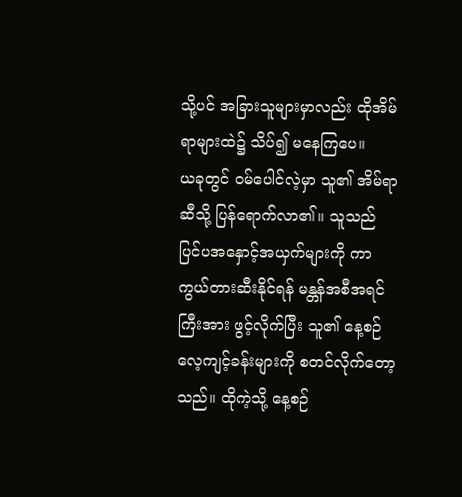သို့ပင် အခြားသူများမှာလည်း ထိုအိမ်ရာများထဲ၌ သိပ်၍ မနေကြပေ။
ယခုတွင် ဝမ်ပေါင်လဲ့မှာ သူ၏ အိမ်ရာဆီသို့ ပြန်ရောက်လာ၏။ သူသည် ပြင်ပအနှောင့်အယှက်များကို ကာကွယ်တားဆီးနိုင်ရန် မန္တန်အစီအရင်ကြီးအား ဖွင့်လိုက်ပြီး သူ၏ နေ့စဉ်လေ့ကျင့်ခန်းများကို စတင်လိုက်တော့သည်။ ထိုကဲ့သို့ နေ့စဉ်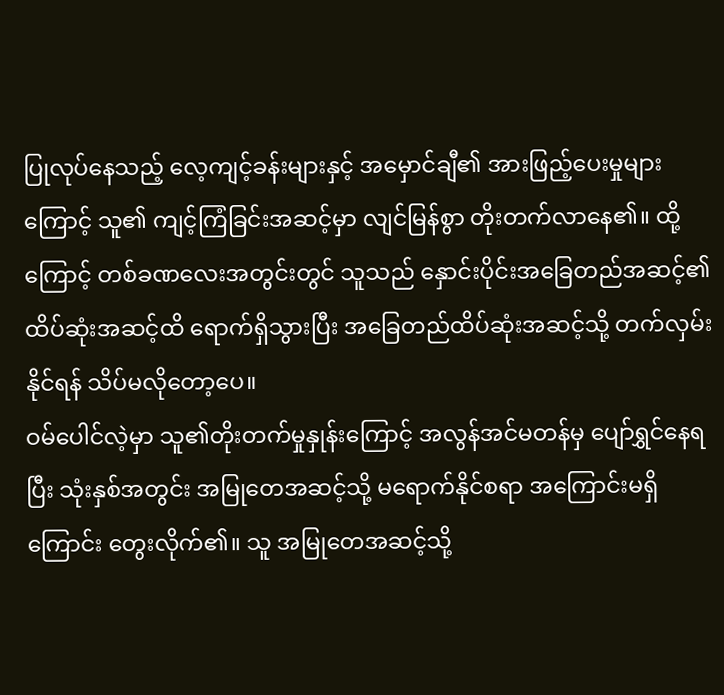ပြုလုပ်နေသည့် လေ့ကျင့်ခန်းများနှင့် အမှောင်ချီ၏ အားဖြည့်ပေးမှုများကြောင့် သူ၏ ကျင့်ကြံခြင်းအဆင့်မှာ လျင်မြန်စွာ တိုးတက်လာနေ၏။ ထို့ကြောင့် တစ်ခဏလေးအတွင်းတွင် သူသည် နှောင်းပိုင်းအခြေတည်အဆင့်၏ ထိပ်ဆုံးအဆင့်ထိ ရောက်ရှိသွားပြီး အခြေတည်ထိပ်ဆုံးအဆင့်သို့ တက်လှမ်းနိုင်ရန် သိပ်မလိုတော့ပေ။
ဝမ်ပေါင်လဲ့မှာ သူ၏တိုးတက်မှုနှုန်းကြောင့် အလွန်အင်မတန်မှ ပျော်ရွှင်နေရပြီး သုံးနှစ်အတွင်း အမြုတေအဆင့်သို့ မရောက်နိုင်စရာ အကြောင်းမရှိကြောင်း တွေးလိုက်၏။ သူ အမြုတေအဆင့်သို့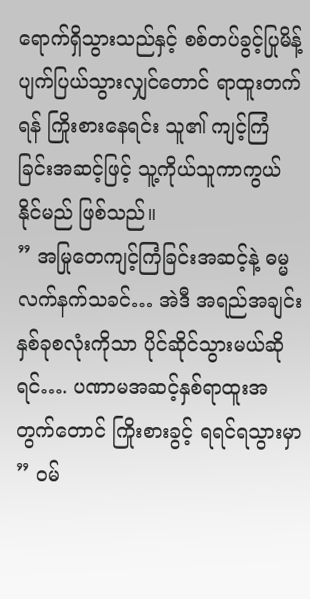ရောက်ရှိသွားသည်နှင့် စစ်တပ်ခွင့်ပြုမိန့် ပျက်ပြယ်သွားလျှင်တောင် ရာထူးတက်ရန် ကြိုးစားနေရင်း သူ၏ ကျင့်ကြံခြင်းအဆင့်ဖြင့် သူ့ကိုယ်သူကာကွယ်နိုင်မည် ဖြစ်သည်။
” အမြုတေကျင့်ကြံခြင်းအဆင့်နဲ့ ဓမ္မလက်နက်သခင်… အဲဒီ အရည်အချင်းနှစ်ခုစလုံးကိုသာ ပိုင်ဆိုင်သွားမယ်ဆိုရင်…. ပဏာမအဆင့်နှစ်ရာထူးအတွက်တောင် ကြိုးစားခွင့် ရရင်ရသွားမှာ ” ဝမ်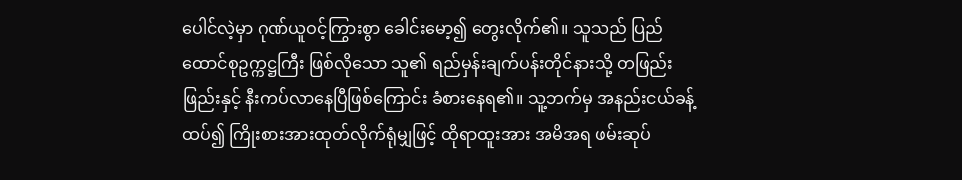ပေါင်လဲ့မှာ ဂုဏ်ယူဝင့်ကြွားစွာ ခေါင်းမော့၍ တွေးလိုက်၏။ သူသည် ပြည်ထောင်စုဥက္ကဋ္ဌကြီး ဖြစ်လိုသော သူ၏ ရည်မှန်းချက်ပန်းတိုင်နားသို့ တဖြည်းဖြည်းနှင့် နီးကပ်လာနေပြီဖြစ်ကြောင်း ခံစားနေရ၏။ သူ့ဘက်မှ အနည်းငယ်ခန့်ထပ်၍ ကြိုးစားအားထုတ်လိုက်ရုံမျှဖြင့် ထိုရာထူးအား အမိအရ ဖမ်းဆုပ်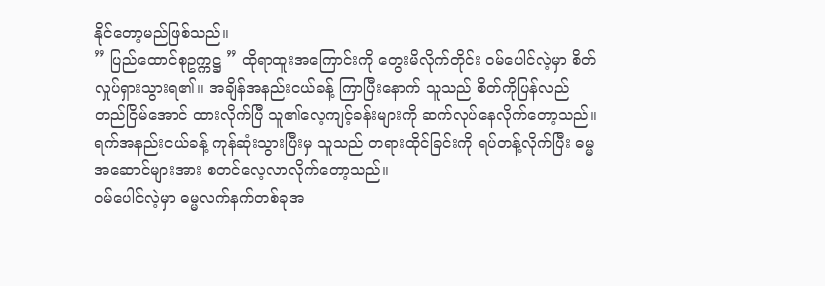နိုင်တော့မည်ဖြစ်သည်။
” ပြည်ထောင်စုဥက္ကဋ္ဌ ” ထိုရာထူးအကြောင်းကို တွေးမိလိုက်တိုင်း ဝမ်ပေါင်လဲ့မှာ စိတ်လှုပ်ရှားသွားရ၏။ အချိန်အနည်းငယ်ခန့် ကြာပြီးနောက် သူသည် စိတ်ကိုပြန်လည်တည်ငြိမ်အောင် ထားလိုက်ပြီ သူ၏လေ့ကျင့်ခန်းများကို ဆက်လုပ်နေလိုက်တော့သည်။ ရက်အနည်းငယ်ခန့် ကုန်ဆုံးသွားပြီးမှ သူသည် တရားထိုင်ခြင်းကို ရပ်တန့်လိုက်ပြီး ဓမ္မအဆောင်များအား စတင်လေ့လာလိုက်တော့သည်။
ဝမ်ပေါင်လဲ့မှာ ဓမ္မလက်နက်တစ်ခုအ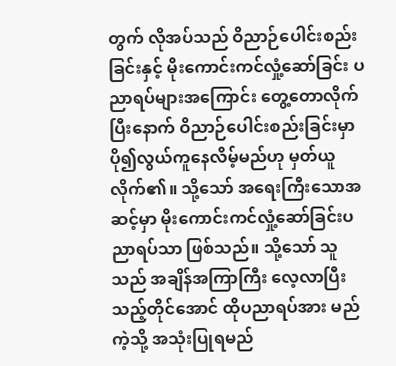တွက် လိုအပ်သည် ဝိညာဉ်ပေါင်းစည်းခြင်းနှင့် မိုးကောင်းကင်လှုံ့ဆော်ခြင်း ပညာရပ်များအကြောင်း တွေ့တောလိုက်ပြီးနောက် ဝိညာဉ်ပေါင်းစည်းခြင်းမှာ ပို၍လွယ်ကူနေလိမ့်မည်ဟု မှတ်ယူလိုက်၏။ သို့သော် အရေးကြီးသောအဆင့်မှာ မိုးကောင်းကင်လှုံ့ဆော်ခြင်းပညာရပ်သာ ဖြစ်သည်။ သို့သော် သူသည် အချိန်အကြာကြီး လေ့လာပြီးသည့်တိုင်အောင် ထိုပညာရပ်အား မည်ကဲ့သို့ အသုံးပြုရမည်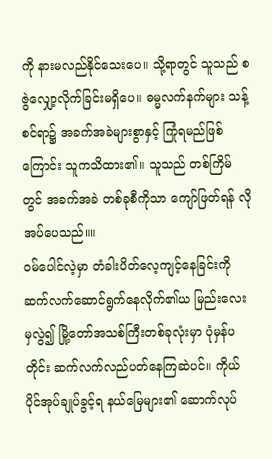ကို နားမလည်နိုင်သေးပေ။ သို့ရာတွင် သူသည် စဇွဲလျှော့လိုက်ခြင်းမရှိပေ။ ဓမ္မလက်နက်များ သန့်စင်ရာ၌ အခက်အခဲများစွာနှင့် ကြုံရမည်ဖြစ်ကြောင်း သူကသိထား၏။ သူသည် တစ်ကြိမ်တွင် အခက်အခဲ တစ်ခုစီကိုသာ ကျော်ဖြတ်ရန် လိုအပ်ပေသည်။။
ဝမ်ပေါင်လဲ့မှာ တံခါးပိတ်လေ့ကျင့်နေခြင်းကို ဆက်လက်ဆောင်ရွက်နေလိုက်၏ယ မြည်းလေးမှလွဲ၍ မြို့တော်အသစ်ကြီးတစ်ခုလုံးမှာ ပုံမှန်ပတိုင်း ဆက်လက်လည်ပတ်နေကြဆဲပင်။ ကိုယ်ပိုင်အုပ်ချုပ်ခွင့်ရ နယ်မြေများ၏ ဆောက်လုပ်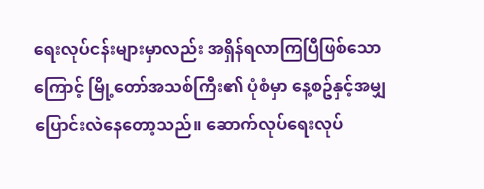ရေးလုပ်ငန်းများမှာလည်း အရှိန်ရလာကြပြီဖြစ်သောကြောင့် မြို့တော်အသစ်ကြီး၏ ပုံစံမှာ နေ့စဥ်နှင့်အမျှ ပြောင်းလဲနေတော့သည်။ ဆောက်လုပ်ရေးလုပ်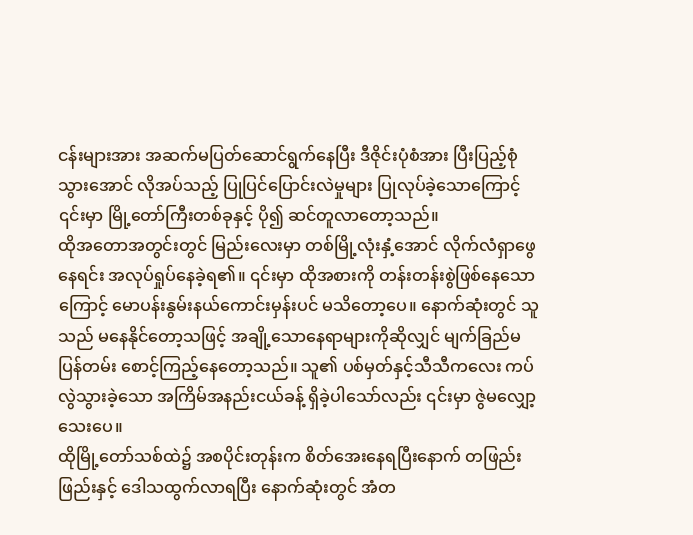ငန်းများအား အဆက်မပြတ်ဆောင်ရွက်နေပြီး ဒီဇိုင်းပုံစံအား ပြီးပြည့်စုံသွားအောင် လိုအပ်သည့် ပြုပြင်ပြောင်းလဲမှုများ ပြုလုပ်ခဲ့သောကြောင့် ၎င်းမှာ မြို့တော်ကြီးတစ်ခုနှင့် ပို၍ ဆင်တူလာတော့သည်။
ထိုအတောအတွင်းတွင် မြည်းလေးမှာ တစ်မြို့လုံးနှံ့အောင် လိုက်လံရှာဖွေနေရင်း အလုပ်ရှုပ်နေခဲ့ရ၏။ ၎င်းမှာ ထိုအစားကို တန်းတန်းစွဲဖြစ်နေသောကြောင့် မောပန်းနွမ်းနယ်ကောင်းမှန်းပင် မသိတော့ပေ။ နောက်ဆုံးတွင် သူသည် မနေနိုင်တော့သဖြင့် အချို့သောနေရာများကိုဆိုလျှင် မျက်ခြည်မပြန်တမ်း စောင့်ကြည့်နေတော့သည်။ သူ၏ ပစ်မှတ်နှင့်သီသီကလေး ကပ်လွဲသွားခဲ့သော အကြိမ်အနည်းငယ်ခန့် ရှိခဲ့ပါသော်လည်း ၎င်းမှာ ဇွဲမလျှော့သေးပေ။
ထိုမြို့တော်သစ်ထဲ၌ အစပိုင်းတုန်းက စိတ်အေးနေရပြီးနောက် တဖြည်းဖြည်းနှင့် ဒေါသထွက်လာရပြီး နောက်ဆုံးတွင် အံတ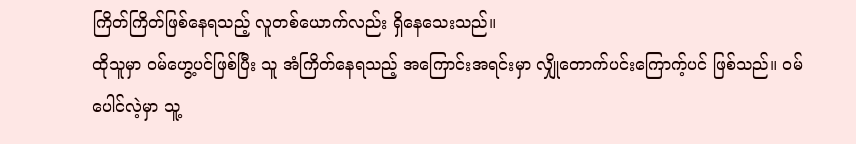ကြိတ်ကြိတ်ဖြစ်နေရသည့် လူတစ်ယောက်လည်း ရှိနေသေးသည်။
ထိုသူမှာ ဝမ်ဟွေ့ပင်ဖြစ်ပြီး သူ အံကြိတ်နေရသည့် အကြောင်းအရင်းမှာ လျှိုတောက်ပင်းကြောက့်ပင် ဖြစ်သည်။ ဝမ်ပေါင်လဲ့မှာ သူ့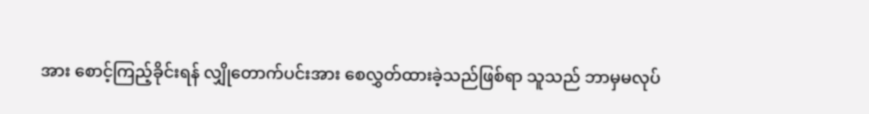အား စောင့်ကြည့်ခိုင်းရန် လျှိုတောက်ပင်းအား စေလွှတ်ထားခဲ့သည်ဖြစ်ရာ သူသည် ဘာမှမလုပ်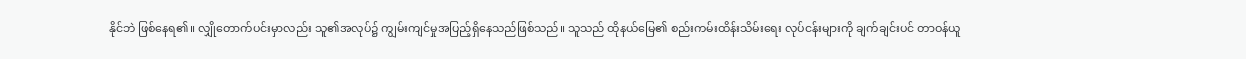နိုင်ဘဲ ဖြစ်နေရ၏။ လျှိုတောက်ပင်းမှာလည်း သူ၏အလုပ်၌ ကျွမ်းကျင်မှုအပြည့်ရှိနေသည်ဖြစ်သည်။ သူသည် ထိုနယ်မြေ၏ စည်းကမ်းထိန်းသိမ်းရေး လုပ်ငန်းများကို ချက်ချင်းပင် တာဝန်ယူ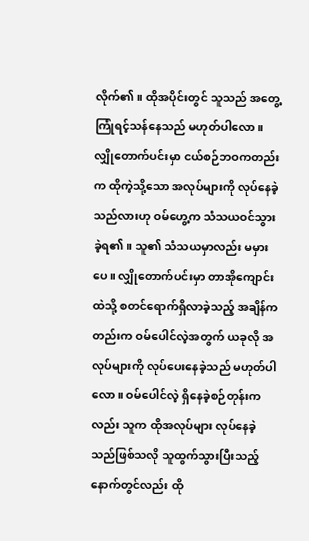လိုက်၏။ ထိုအပိုင်းတွင် သူသည် အတွေ့ကြုံရင့်သန်နေသည် မဟုတ်ပါလော။
လျှိုတောက်ပင်းမှာ ငယ်စဉ်ဘဝကတည်းက ထိုကဲ့သို့သော အလုပ်များကို လုပ်နေခဲ့သည်လားဟု ဝမ်ဟွေ့က သံသယဝင်သွားခဲ့ရ၏။ သူ၏ သံသယမှာလည်း မမှားပေ။ လျှိုတောက်ပင်းမှာ တာအိုကျောင်းထဲသို့ စတင်ရောက်ရှိလာခဲ့သည့် အချိန်ကတည်းက ဝမ်ပေါင်လဲ့အတွက် ယခုလို အလုပ်များကို လုပ်ပေးနေခဲ့သည် မဟုတ်ပါလော။ ဝမ်ပေါင်လဲ့ ရှိနေခဲ့စဉ်တုန်းကလည်း သူက ထိုအလုပ်များ လုပ်နေခဲ့သည်ဖြစ်သလို သူထွက်သွားပြီးသည့် နောက်တွင်လည်း ထို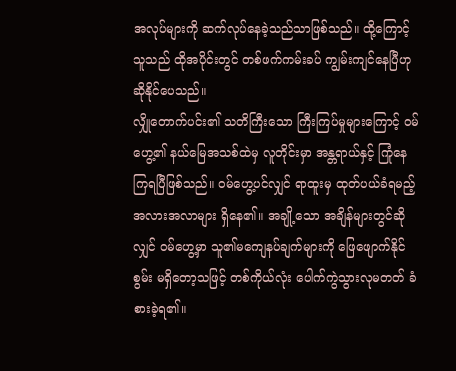အလုပ်များကို ဆက်လုပ်နေခဲ့သည်သာဖြစ်သည်။ ထို့ကြောင့် သူသည် ထိုအပိုင်းတွင် တစ်ဖက်ကမ်းခပ် ကျွမ်းကျင်နေပြီဟု ဆိုနိုင်ပေသည်။
လျှိုတောက်ပင်း၏ သတိကြီးသော ကြီးကြပ်မှုများကြောင့် ဝမ်ဟွေ့၏ နယ်မြေအသစ်ထဲမှ လူတိုင်းမှာ အန္တရာယ်နှင့် ကြုံနေကြရပြီဖြစ်သည်။ ဝမ်ဟွေ့ပင်လျှင် ရာထူးမှ ထုတ်ပယ်ခံရမည့် အလားအလာများ ရှိနေ၏။ အချို့သော အချိန်များတွင်ဆိုလျှင် ဝမ်ဟွေ့မှာ သူ၏မကျေနပ်ချက်များကို ဖြေဖျောက်နိုင်စွမ်း မရှိတော့သဖြင့် တစ်ကိုယ်လုံး ပေါက်ကွဲသွားလုမတတ် ခံစားခဲ့ရ၏။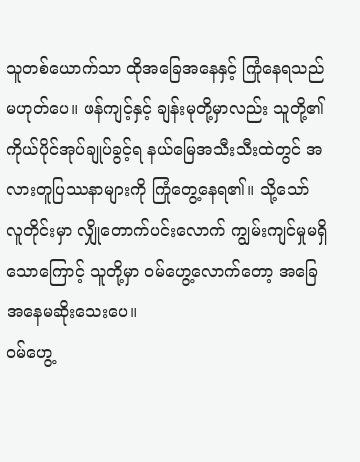သူတစ်ယောက်သာ ထိုအခြေအနေနှင့် ကြုံနေရသည်မဟုတ်ပေ။ ဖန်ကျင့်နှင့် ချန်းမုတို့မှာလည်း သူတို့၏ ကိုယ်ပိုင်အုပ်ချုပ်ခွင့်ရ နယ်မြေအသီးသီးထဲတွင် အလားတူပြဿနာများကို ကြုံတွေ့နေရ၏။ သို့သော် လူတိုင်းမှာ လျှိုတောက်ပင်းလောက် ကျွမ်းကျင်မှုမရှိသောကြောင့် သူတို့မှာ ဝမ်ဟွေ့လောက်တော့ အခြေအနေမဆိုးသေးပေ။
ဝမ်ဟွေ့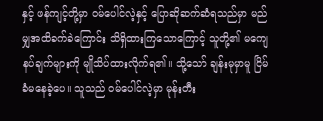နှင့် ဖန်ကျင့်တို့မှာ ဝမ်ပေါင်လဲ့နှင့် ပြောဆိုဆက်ဆံရသည်မှာ မည်မျှအထိခက်ခဲကြောင်း သိရှိထားကြသောကြောင့် သူတို့၏ မကျေနပ်ချက်များကို မျိုသိပ်ထားလိုက်ရ၏။ သို့သော် ချန်းမုမှာမူ ငြိမ်ခံမနေခဲ့ပေ။ သူသည် ဝမ်ပေါင်လဲ့မှာ မုန်းတီး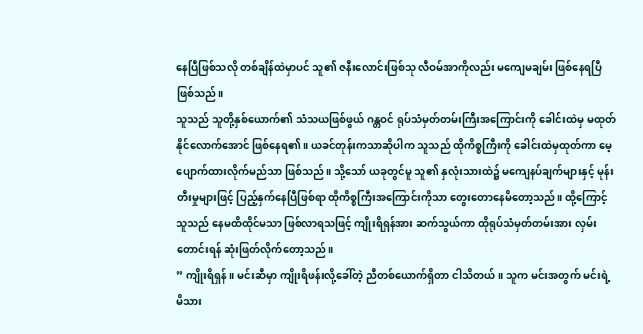နေပြီဖြစ်သလို တစ်ချိန်ထဲမှာပင် သူ၏ ဇနီးလောင်းဖြစ်သု လီဝမ်အာကိုလည်း မကျေမချမ်း ဖြစ်နေရပြီဖြစ်သည်။
သူသည် သူတို့နှစ်ယောက်၏ သံသယဖြစ်ဖွယ် ဂန္တဝင် ရုပ်သံမှတ်တမ်းကြီးအကြောင်းကို ခေါင်းထဲမှ မထုတ်နိုင်လောက်အောင် ဖြစ်နေရ၏။ ယခင်တုန်းကသာဆိုပါက သူသည် ထိုကိစ္စကြီးကို ခေါင်းထဲမှထုတ်ကာ မေ့ပျောက်ထားလိုက်မည်သာ ဖြစ်သည်။ သို့သော် ယခုတွင်မူ သူ၏ နှလုံးသားထဲ၌ မကျေနပ်ချက်များနှင့် မုန်းတီးမှုများဖြင့် ပြည့်နှက်နေပြီဖြစ်ရာ ထိုကိစ္စကြီးအကြောင်းကိုသာ တွေးတောနေမိတော့သည်။ ထို့ကြောင့် သူသည် နေမထိထိုင်မသာ ဖြစ်လာရသဖြင့် ကျိုးရိရှန်အား ဆက်သွယ်ကာ ထိုရုပ်သံမှတ်တမ်းအား လှမ်းတောင်းရန် ဆုံးဖြတ်လိုက်တော့သည်။
” ကျိုးရိရှန်။ မင်းဆီမှာ ကျိုးရိဖန်းလို့ခေါ်တဲ့ ညီတစ်ယောက်ရှိတာ ငါသိတယ်။ သူက မင်းအတွက် မင်းရဲ့မိသား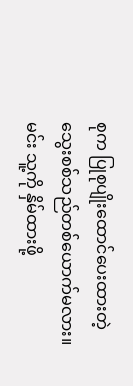စုက ပြုစုပျိုးထောင်ပေးထားတဲ့ သွေးစစ်သည်တစ်ယောက်မလား။ မင်း သူ့ကို နှိမ်ထားဖို့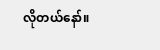လိုတယ်နော်။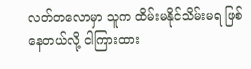လတ်တလောမှာ သူက ထိမ်းမနိုင်သိမ်းမရ ဖြစ်နေတယ်လို့ ငါကြားထား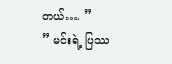တယ်…. ”
” မင်းရဲ့ ပြဿ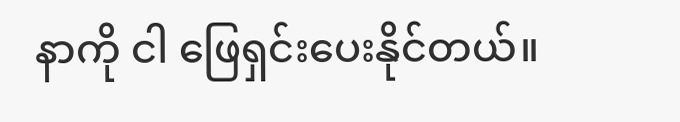နာကို ငါ ဖြေရှင်းပေးနိုင်တယ်။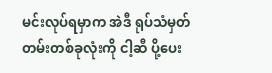မင်းလုပ်ရမှာက အဲဒီ ရုပ်သံမှတ်တမ်းတစ်ခုလုံးကို ငါ့ဆီ ပို့ပေး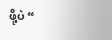ဖို့ပဲ “